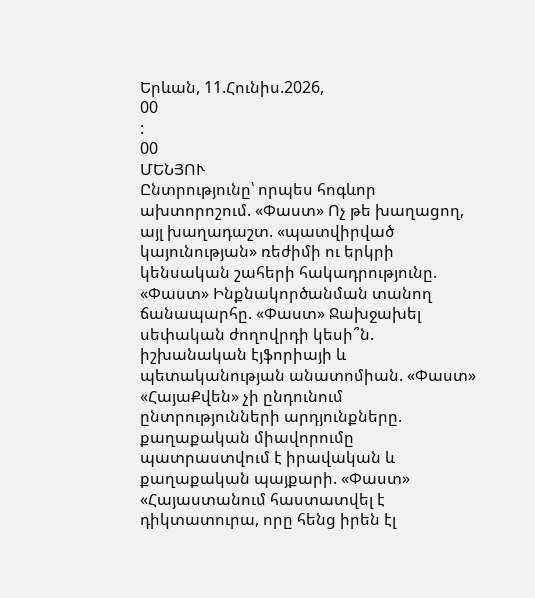Երևան, 11.Հունիս.2026,
00
:
00
ՄԵՆՅՈՒ
Ընտրությունը՝ որպես հոգևոր ախտորոշում. «Փաստ» Ոչ թե խաղացող, այլ խաղադաշտ. «պատվիրված կայունության» ռեժիմի ու երկրի կենսական շահերի հակադրությունը. «Փաստ» Ինքնակործանման տանող ճանապարհը. «Փաստ» Ջախջախել սեփական ժողովրդի կեսի՞ն. իշխանական էյֆորիայի և պետականության անատոմիան. «Փաստ» «ՀայաՔվեն» չի ընդունում ընտրությունների արդյունքները. քաղաքական միավորումը պատրաստվում է իրավական և քաղաքական պայքարի. «Փաստ» «Հայաստանում հաստատվել է դիկտատուրա, որը հենց իրեն էլ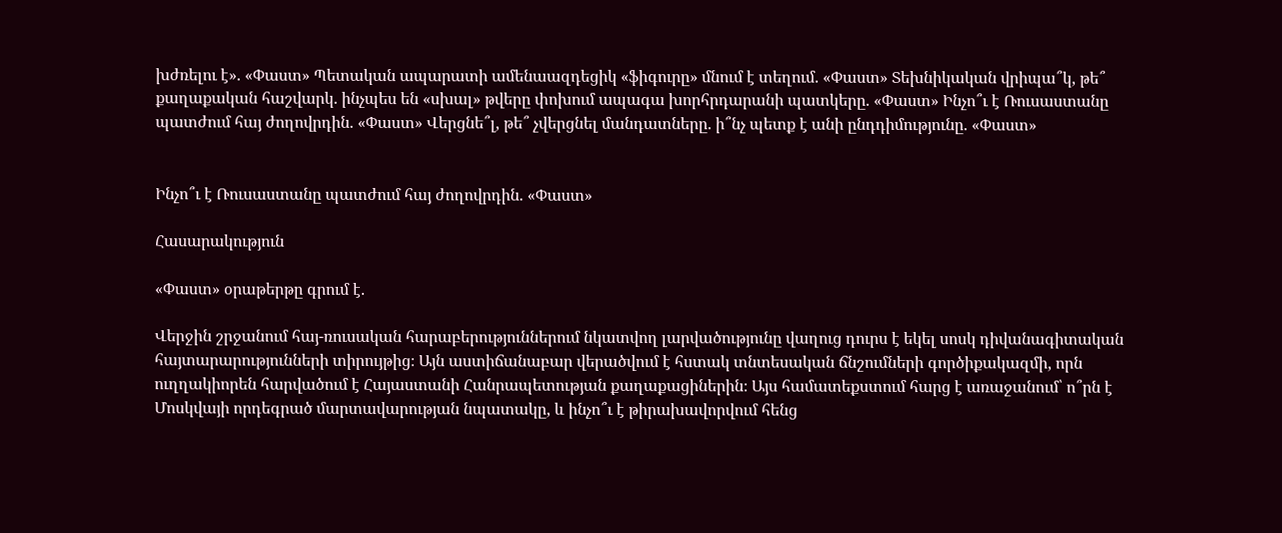խժռելու է». «Փաստ» Պետական ապարատի ամենաազդեցիկ «ֆիգուրը» մնում է տեղում. «Փաստ» Տեխնիկական վրիպա՞կ, թե՞ քաղաքական հաշվարկ. ինչպես են «սխալ» թվերը փոխում ապագա խորհրդարանի պատկերը. «Փաստ» Ինչո՞ւ է Ռուսաստանը պատժում հայ ժողովրդին. «Փաստ» Վերցնե՞լ, թե՞ չվերցնել մանդատները. ի՞նչ պետք է անի ընդդիմությունը. «Փաստ»


Ինչո՞ւ է Ռուսաստանը պատժում հայ ժողովրդին. «Փաստ»

Հասարակություն

«Փաստ» օրաթերթը գրում է.

Վերջին շրջանում հայ-ռուսական հարաբերություններում նկատվող լարվածությունը վաղուց դուրս է եկել սոսկ դիվանագիտական հայտարարությունների տիրույթից։ Այն աստիճանաբար վերածվում է հստակ տնտեսական ճնշումների գործիքակազմի, որն ուղղակիորեն հարվածում է Հայաստանի Հանրապետության քաղաքացիներին։ Այս համատեքստում հարց է առաջանում՝ ո՞րն է Մոսկվայի որդեգրած մարտավարության նպատակը, և ինչո՞ւ է թիրախավորվում հենց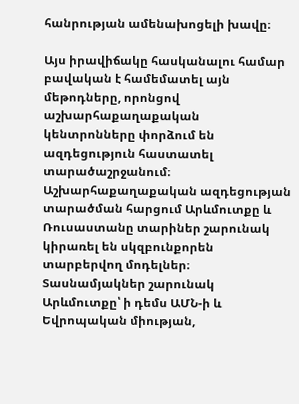հանրության ամենախոցելի խավը։

Այս իրավիճակը հասկանալու համար բավական է համեմատել այն մեթոդները, որոնցով աշխարհաքաղաքական կենտրոնները փորձում են ազդեցություն հաստատել տարածաշրջանում։ Աշխարհաքաղաքական ազդեցության տարածման հարցում Արևմուտքը և Ռուսաստանը տարիներ շարունակ կիրառել են սկզբունքորեն տարբերվող մոդելներ։ Տասնամյակներ շարունակ Արևմուտքը՝ ի դեմս ԱՄՆ-ի և Եվրոպական միության,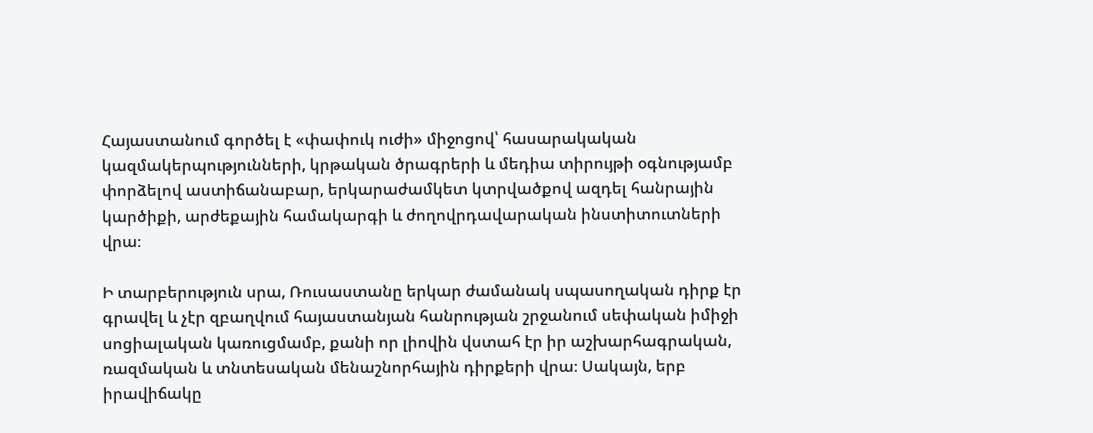Հայաստանում գործել է «փափուկ ուժի» միջոցով՝ հասարակական կազմակերպությունների, կրթական ծրագրերի և մեդիա տիրույթի օգնությամբ փորձելով աստիճանաբար, երկարաժամկետ կտրվածքով ազդել հանրային կարծիքի, արժեքային համակարգի և ժողովրդավարական ինստիտուտների վրա։

Ի տարբերություն սրա, Ռուսաստանը երկար ժամանակ սպասողական դիրք էր գրավել և չէր զբաղվում հայաստանյան հանրության շրջանում սեփական իմիջի սոցիալական կառուցմամբ, քանի որ լիովին վստահ էր իր աշխարհագրական, ռազմական և տնտեսական մենաշնորհային դիրքերի վրա։ Սակայն, երբ իրավիճակը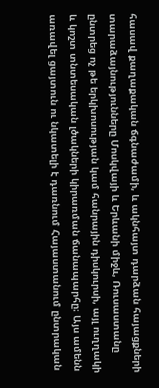հասավ քաղաքական ճգնաժամի, և ակնհայտ դարձան հայացքների տարաձայնությունները Մոսկվայի և Երևանի միջև, Ռուսաստանը ընտրեց ոչ թե երկխոսության կամ հանրային դիսկուրսի, այլ ուղղակի և կոշտ տնտեսական լծակների կիրառման ճանապարհը։ Այս ամենն առավել ցայտուն ու նկատելի է դառնում Հայաստանում ընտրական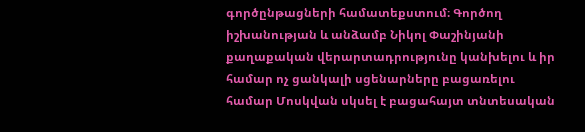գործընթացների համատեքստում։ Գործող իշխանության և անձամբ Նիկոլ Փաշինյանի քաղաքական վերարտադրությունը կանխելու և իր համար ոչ ցանկալի սցենարները բացառելու համար Մոսկվան սկսել է բացահայտ տնտեսական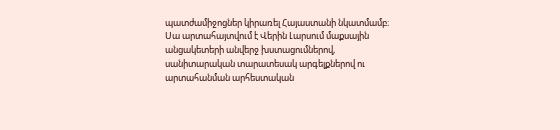պատժամիջոցներ կիրառել Հայաստանի նկատմամբ։ Սա արտահայտվում է Վերին Լարսում մաքսային անցակետերի անվերջ խստացումներով, սանիտարական տարատեսակ արգելքներով ու արտահանման արհեստական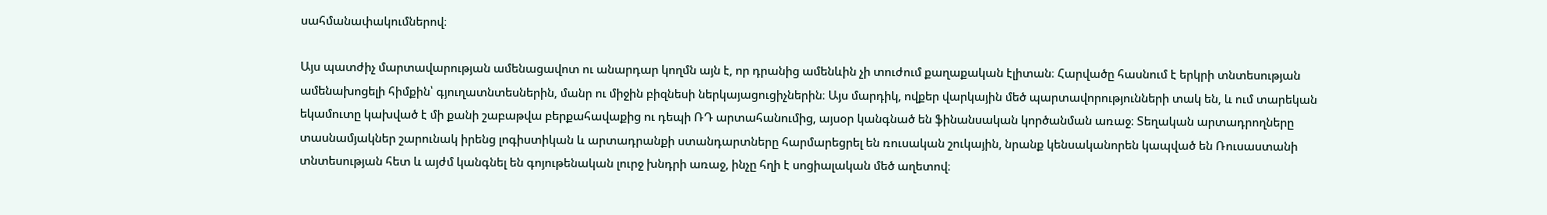սահմանափակումներով։

Այս պատժիչ մարտավարության ամենացավոտ ու անարդար կողմն այն է, որ դրանից ամենևին չի տուժում քաղաքական էլիտան։ Հարվածը հասնում է երկրի տնտեսության ամենախոցելի հիմքին՝ գյուղատնտեսներին, մանր ու միջին բիզնեսի ներկայացուցիչներին։ Այս մարդիկ, ովքեր վարկային մեծ պարտավորությունների տակ են, և ում տարեկան եկամուտը կախված է մի քանի շաբաթվա բերքահավաքից ու դեպի ՌԴ արտահանումից, այսօր կանգնած են ֆինանսական կործանման առաջ։ Տեղական արտադրողները տասնամյակներ շարունակ իրենց լոգիստիկան և արտադրանքի ստանդարտները հարմարեցրել են ռուսական շուկային, նրանք կենսականորեն կապված են Ռուսաստանի տնտեսության հետ և այժմ կանգնել են գոյութենական լուրջ խնդրի առաջ, ինչը հղի է սոցիալական մեծ աղետով։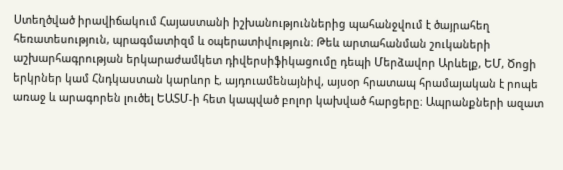Ստեղծված իրավիճակում Հայաստանի իշխանություններից պահանջվում է ծայրահեղ հեռատեսություն, պրագմատիզմ և օպերատիվություն։ Թեև արտահանման շուկաների աշխարհագրության երկարաժամկետ դիվերսիֆիկացումը դեպի Մերձավոր Արևելք, ԵՄ, Ծոցի երկրներ կամ Հնդկաստան կարևոր է, այդուամենայնիվ, այսօր հրատապ հրամայական է րոպե առաջ և արագորեն լուծել ԵԱՏՄ-ի հետ կապված բոլոր կախված հարցերը։ Ապրանքների ազատ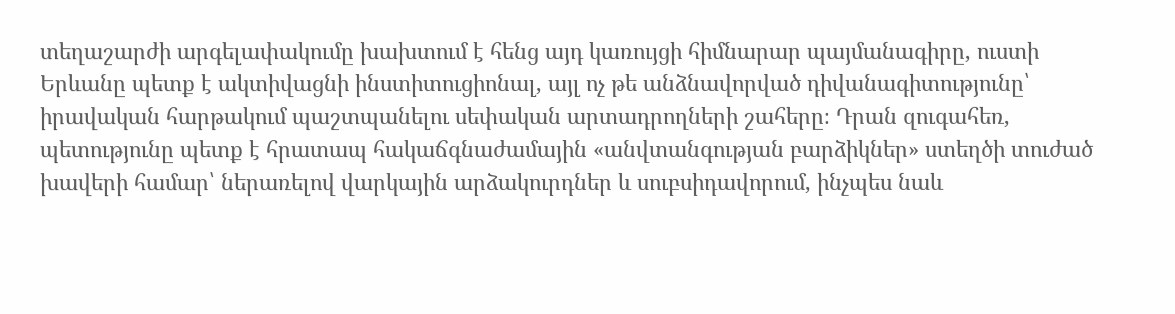տեղաշարժի արգելափակումը խախտում է հենց այդ կառույցի հիմնարար պայմանագիրը, ուստի Երևանը պետք է ակտիվացնի ինստիտուցիոնալ, այլ ոչ թե անձնավորված դիվանագիտությունը՝ իրավական հարթակում պաշտպանելու սեփական արտադրողների շահերը։ Դրան զուգահեռ, պետությունը պետք է հրատապ հակաճգնաժամային «անվտանգության բարձիկներ» ստեղծի տուժած խավերի համար՝ ներառելով վարկային արձակուրդներ և սուբսիդավորում, ինչպես նաև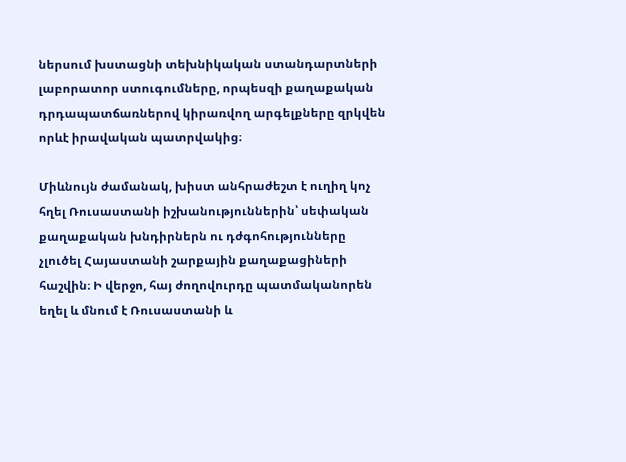ներսում խստացնի տեխնիկական ստանդարտների լաբորատոր ստուգումները, որպեսզի քաղաքական դրդապատճառներով կիրառվող արգելքները զրկվեն որևէ իրավական պատրվակից։

Միևնույն ժամանակ, խիստ անհրաժեշտ է ուղիղ կոչ հղել Ռուսաստանի իշխանություններին՝ սեփական քաղաքական խնդիրներն ու դժգոհությունները չլուծել Հայաստանի շարքային քաղաքացիների հաշվին։ Ի վերջո, հայ ժողովուրդը պատմականորեն եղել և մնում է Ռուսաստանի և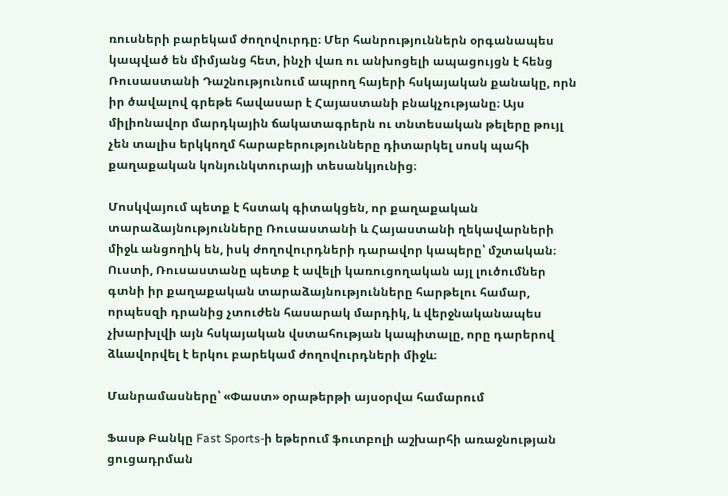ռուսների բարեկամ ժողովուրդը։ Մեր հանրություններն օրգանապես կապված են միմյանց հետ, ինչի վառ ու անխոցելի ապացույցն է հենց Ռուսաստանի Դաշնությունում ապրող հայերի հսկայական քանակը, որն իր ծավալով գրեթե հավասար է Հայաստանի բնակչությանը։ Այս միլիոնավոր մարդկային ճակատագրերն ու տնտեսական թելերը թույլ չեն տալիս երկկողմ հարաբերությունները դիտարկել սոսկ պահի քաղաքական կոնյունկտուրայի տեսանկյունից։

Մոսկվայում պետք է հստակ գիտակցեն, որ քաղաքական տարաձայնությունները Ռուսաստանի և Հայաստանի ղեկավարների միջև անցողիկ են, իսկ ժողովուրդների դարավոր կապերը՝ մշտական։ Ուստի, Ռուսաստանը պետք է ավելի կառուցողական այլ լուծումներ գտնի իր քաղաքական տարաձայնությունները հարթելու համար, որպեսզի դրանից չտուժեն հասարակ մարդիկ, և վերջնականապես չխարխլվի այն հսկայական վստահության կապիտալը, որը դարերով ձևավորվել է երկու բարեկամ ժողովուրդների միջև։

Մանրամասները՝ «Փաստ» օրաթերթի այսօրվա համարում

Ֆասթ Բանկը Fast Sports-ի եթերում ֆուտբոլի աշխարհի առաջնության ցուցադրման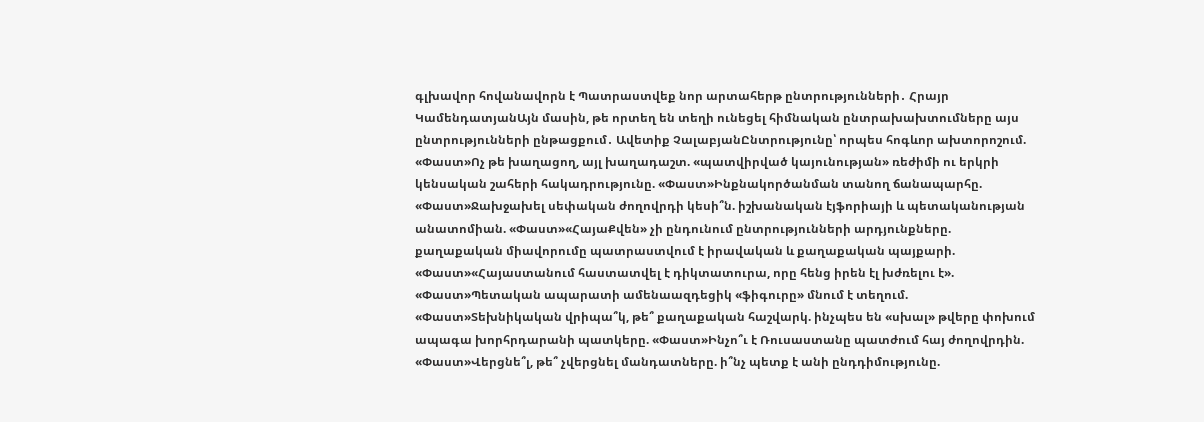գլխավոր հովանավորն է Պատրաստվեք նոր արտահերթ ընտրությունների․ Հրայր ԿամենդատյանԱյն մասին, թե որտեղ են տեղի ունեցել հիմնական ընտրախախտումները այս ընտրությունների ընթացքում․ Ավետիք ՉալաբյանԸնտրությունը՝ որպես հոգևոր ախտորոշում. «Փաստ»Ոչ թե խաղացող, այլ խաղադաշտ. «պատվիրված կայունության» ռեժիմի ու երկրի կենսական շահերի հակադրությունը. «Փաստ»Ինքնակործանման տանող ճանապարհը. «Փաստ»Ջախջախել սեփական ժողովրդի կեսի՞ն. իշխանական էյֆորիայի և պետականության անատոմիան. «Փաստ»«ՀայաՔվեն» չի ընդունում ընտրությունների արդյունքները. քաղաքական միավորումը պատրաստվում է իրավական և քաղաքական պայքարի. «Փաստ»«Հայաստանում հաստատվել է դիկտատուրա, որը հենց իրեն էլ խժռելու է». «Փաստ»Պետական ապարատի ամենաազդեցիկ «ֆիգուրը» մնում է տեղում. «Փաստ»Տեխնիկական վրիպա՞կ, թե՞ քաղաքական հաշվարկ. ինչպես են «սխալ» թվերը փոխում ապագա խորհրդարանի պատկերը. «Փաստ»Ինչո՞ւ է Ռուսաստանը պատժում հայ ժողովրդին. «Փաստ»Վերցնե՞լ, թե՞ չվերցնել մանդատները. ի՞նչ պետք է անի ընդդիմությունը.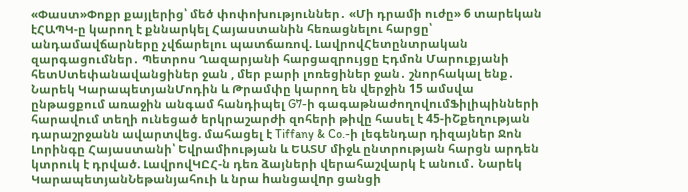«Փաստ»Փոքր քայլերից՝ մեծ փոփոխություններ․ «Մի դրամի ուժը» 6 տարեկան էՀԱՊԿ-ը կարող է քննարկել Հայաստանին հեռացնելու հարցը՝ անդամավճարները չվճարելու պատճառով. ԼավրովՀետընտրական զարգացումներ․ Պետրոս Ղազարյանի հարցազրույցը Էդմոն Մարուքյանի հետՍտեփանավանցիներ ջան , մեր բարի լոռեցիներ ջան․ շնորհակալ ենք․ Նարեկ ԿարապետյանՄոդին և Թրամփը կարող են վերջին 15 ամսվա ընթացքում առաջին անգամ հանդիպել G7-ի գագաթնաժողովումՖիլիպինների հարավում տեղի ունեցած երկրաշարժի զոհերի թիվը հասել է 45-իՇքեղության դարաշրջանն ավարտվեց. մահացել է Tiffany & Co.-ի լեգենդար դիզայներ Ջոն Լորինգը Հայաստանի՝ Եվրամիության և ԵԱՏՄ միջև ընտրության հարցն արդեն կտրուկ է դրված. ԼավրովԿԸՀ-ն դեռ ձայների վերահաշվարկ է անում․ Նարեկ ԿարապետյանՆեթանյահուի և նրա hանցավnր ցանցի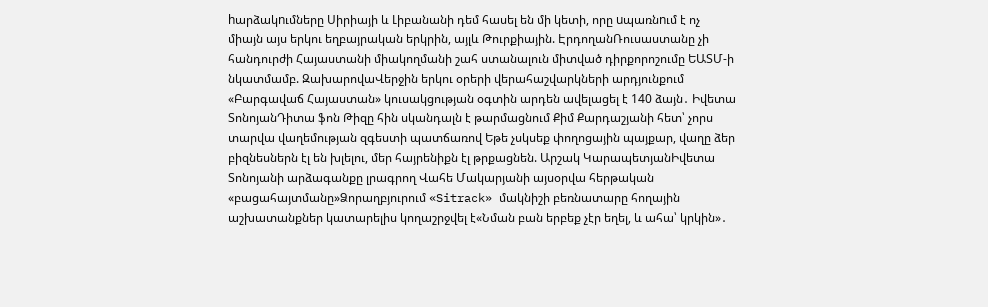hարձակnւմները Սիրիայի և Լիբանանի դեմ հասել են մի կետի, որը uպառնnւմ է ոչ միայն այս երկու եղբայրական երկրին, այլև Թուրքիային. ԷրդողանՌուսաստանը չի հանդուրժի Հայաստանի միակողմանի շահ ստանալուն միտված դիրքորոշումը ԵԱՏՄ-ի նկատմամբ. ԶախարովաՎերջին երկու օրերի վերահաշվարկների արդյունքում «Բարգավաճ Հայաստան» կուսակցության օգտին արդեն ավելացել է 140 ձայն․ Իվետա ՏոնոյանԴիտա ֆոն Թիզը հին սկանդալն է թարմացնում Քիմ Քարդաշյանի հետ՝ չորս տարվա վաղեմության զգեստի պատճառով Եթե չսկսեք փողոցային պայքար, վաղը ձեր բիզնեսներն էլ են խլելու, մեր հայրենիքն էլ թրքացնեն. Արշակ ԿարապետյանԻվետա Տոնոյանի արձագանքը լրագրող Վահե Մակարյանի այսօրվա հերթական «բացահայտմանը»Ձորաղբյուրում «Sitrack» մակնիշի բեռնատարը հողային աշխատանքներ կատարելիս կողաշրջվել է«Նման բան երբեք չէր եղել, և ահա՝ կրկին»․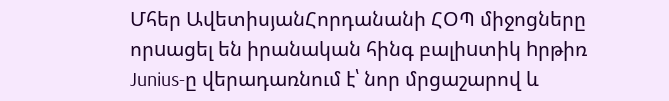Մհեր ԱվետիսյանՀորդանանի ՀՕՊ միջոցները որuացել են իրանական հինգ բալիuտիկ hրթիռ Junius-ը վերադառնում է՝ նոր մրցաշարով և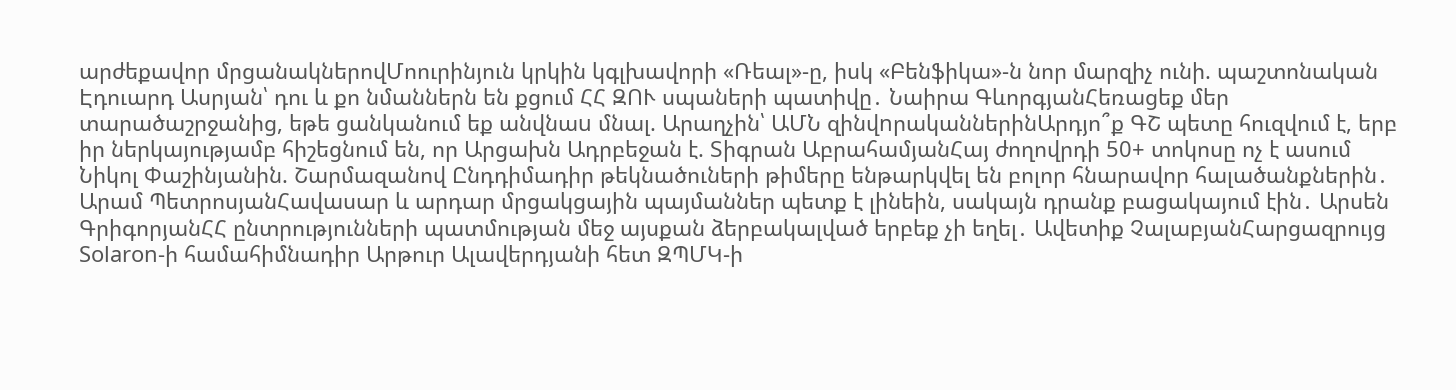արժեքավոր մրցանակներովՄոուրինյուն կրկին կգլխավորի «Ռեալ»-ը, իսկ «Բենֆիկա»-ն նոր մարզիչ ունի. պաշտոնական Էդուարդ Ասրյան՝ դու և քո նմաններն են քցում ՀՀ ԶՈՒ սպաների պատիվը․ Նաիրա ԳևորգյանՀեռացեք մեր տարածաշրջանից, եթե ցանկանում եք անվնաu մնալ. Արաղչին՝ ԱՄՆ զինվnրականներինԱրդյո՞ք ԳՇ պետը հուզվում է, երբ իր ներկայությամբ հիշեցնում են, որ Արցախն Ադրբեջան է. Տիգրան ԱբրահամյանՀայ ժողովրդի 50+ տոկոսը ոչ է ասում Նիկոլ Փաշինյանին. Շարմազանով Ընդդիմադիր թեկնածուների թիմերը ենթարկվել են բոլոր հնարավոր հալածանքներին․ Արամ ՊետրոսյանՀավասար և արդար մրցակցային պայմաններ պետք է լինեին, սակայն դրանք բացակայում էին․ Արսեն ԳրիգորյանՀՀ ընտրությունների պատմության մեջ այսքան ձերբակալված երբեք չի եղել․ Ավետիք ՉալաբյանՀարցազրույց Solaron-ի համահիմնադիր Արթուր Ալավերդյանի հետ ԶՊՄԿ-ի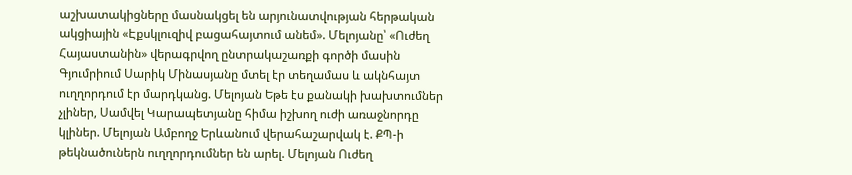աշխատակիցները մասնակցել են արյունատվության հերթական ակցիային «Էքսկլուզիվ բացահայտում անեմ». Մելոյանը՝ «Ուժեղ Հայաստանին» վերագրվող ընտրակաշառքի գործի մասին Գյումրիում Սարիկ Մինասյանը մտել էր տեղամաս և ակնհայտ ուղղորդում էր մարդկանց. Մելոյան Եթե էս քանակի խախտումներ չլիներ, Սամվել Կարապետյանը հիմա իշխող ուժի առաջնորդը կլիներ. Մելոյան Ամբողջ Երևանում վերահաշարվակ է. ՔՊ-ի թեկնածուներն ուղղորդումներ են արել. Մելոյան Ուժեղ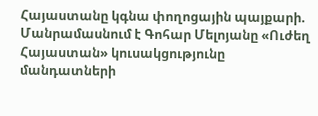Հայաստանը կգնա փողոցային պայքարի. Մանրամասնում է Գոհար Մելոյանը «Ուժեղ Հայաստան» կուսակցությունը մանդատների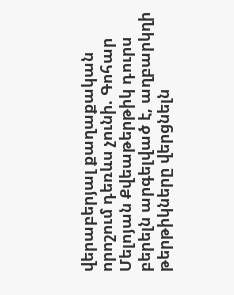վերաբերյալ քաղաքական որոշում դեռևս չունի. Գոհար Մելոյան Քվեաթերթիկ դուրս բերելն արգելված է, աղբարկղի թերթիկները վերցնելն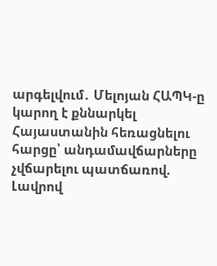արգելվում․ Մելոյան ՀԱՊԿ-ը կարող է քննարկել Հայաստանին հեռացնելու հարցը՝ անդամավճարները չվճարելու պատճառով. Լավրով